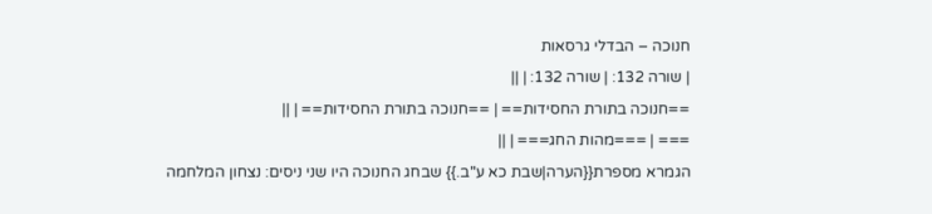חנוכה – הבדלי גרסאות
| שורה 132: | שורה 132: | ||
==חנוכה בתורת החסידות== | ==חנוכה בתורת החסידות== | ||
=== | ===מהות החג=== | ||
הגמרא מספרת{{הערה|שבת כא ע"ב.}} שבחג החנוכה היו שני ניסים: נצחון המלחמה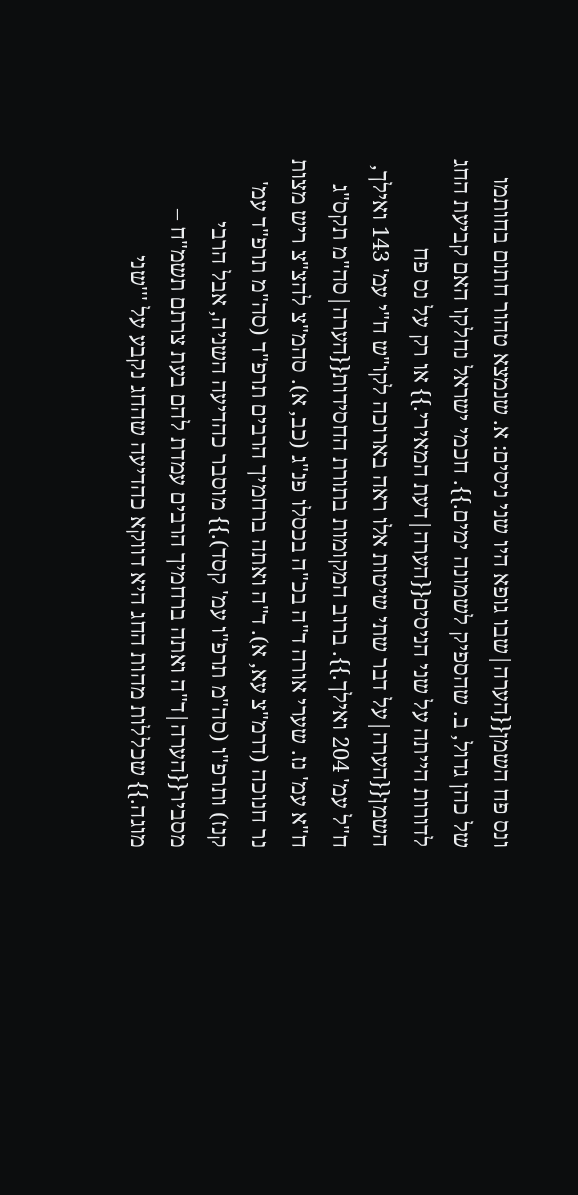ונס פח השמן{{הערה|שבו גופא היו שני ניסים: א. שנמצא טהור חתום בחותמו של כהן גדול, ב. שהספיק לשמונה ימים.}}. חכמי ישראל נחלקו האם קביעת החג לדורות הייתה על שני הניסים{{הערה|דעת המאירי.}} או רק על נס פח השמן{{הערה|על דבר שתי שיטות אלו ראה בארוכה לקו"ש ח"י עמ' 143 ואילך, ח"ל עמ' 204 ואילך.}}. ברוב המקומות בתורת החסידות{{הערה|סה"מ תקס"ג ח"א עמ' נז. שערי אורה ד"ה בכ"ה בכסלו פנ"ג (כב, א). סהמ"צ להצ"צ ריש מצות נר חנוכה (דרמ"צ עא, א). ד"ה ואתה ברחמיך הרבים תרפ"ד (סה"מ תרפ"ד עמ' קנז) ותרפ"ו (סה"מ תרפ"ו עמ' קסד).}} מוסבר כהדיעה השניה, אבל הרבי מסביר{{הערה|ד"ה ואתה ברחמיך הרבים עמדת להם בעת צרתם תשמ"ח – מוגה.}} שכללות מהות החג היא דווקא כהדיעה שהחג נקבע על '''שני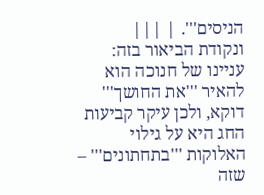הניסים'''. | |||
ונקודת הביאור בזה: עניינו של חנוכה הוא להאיר '''את החושך''' דוקא, ולכן עיקר קביעות החג היא על גילוי האלוקות '''בתחתונים''' – שזה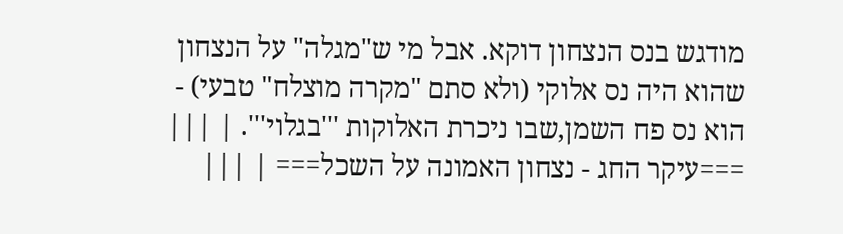מודגש בנס הנצחון דוקא. אבל מי ש"מגלה" על הנצחון שהוא היה נס אלוקי (ולא סתם "מקרה מוצלח" טבעי) - הוא נס פח השמן,שבו ניכרת האלוקות '''בגלוי'''. | |||
===עיקר החג - נצחון האמונה על השכל=== | |||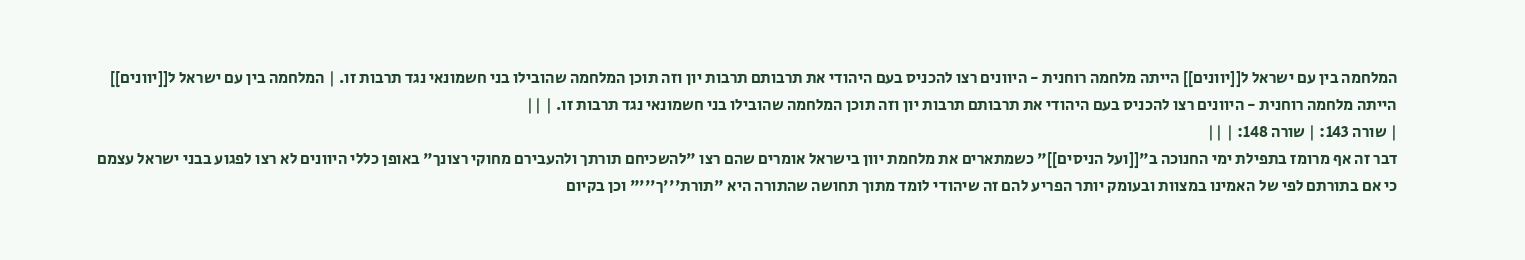המלחמה בין עם ישראל ל[[יוונים]] הייתה מלחמה רוחנית - היוונים רצו להכניס בעם היהודי את תרבותם תרבות יון וזה תוכן המלחמה שהובילו בני חשמונאי נגד תרבות זו. | המלחמה בין עם ישראל ל[[יוונים]] הייתה מלחמה רוחנית - היוונים רצו להכניס בעם היהודי את תרבותם תרבות יון וזה תוכן המלחמה שהובילו בני חשמונאי נגד תרבות זו. | ||
| שורה 143: | שורה 148: | ||
דבר זה אף מרומז בתפילת ימי החנוכה ב"[[ועל הניסים]]" כשמתארים את מלחמת יוון בישראל אומרים שהם רצו "להשכיחם תורתך ולהעבירם מחוקי רצונך" באופן כללי היוונים לא רצו לפגוע בבני ישראל עצמם כי אם בתורתם לפי של האמינו במצוות ובעומק יותר הפריע להם זה שיהודי לומד מתוך תחושה שהתורה היא "תורת'''ך'''" וכן בקיום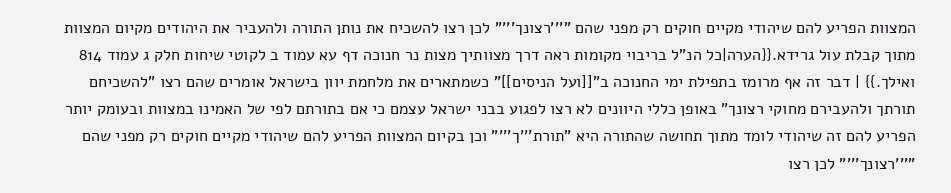המצוות הפריע להם שיהודי מקיים חוקים רק מפני שהם "'''רצונך'''" לכן רצו להשכיח את נותן התורה ולהעביר את היהודים מקיום המצוות מתוך קבלת עול גרידא.{{הערה|כל הנ"ל בריבוי מקומות ראה דרך מצוותיך מצות נר חנוכה דף עא עמוד ב לקוטי שיחות חלק ג עמוד 814 ואילך.}} | דבר זה אף מרומז בתפילת ימי החנוכה ב"[[ועל הניסים]]" כשמתארים את מלחמת יוון בישראל אומרים שהם רצו "להשכיחם תורתך ולהעבירם מחוקי רצונך" באופן כללי היוונים לא רצו לפגוע בבני ישראל עצמם כי אם בתורתם לפי של האמינו במצוות ובעומק יותר הפריע להם זה שיהודי לומד מתוך תחושה שהתורה היא "תורת'''ך'''" וכן בקיום המצוות הפריע להם שיהודי מקיים חוקים רק מפני שהם "'''רצונך'''" לכן רצו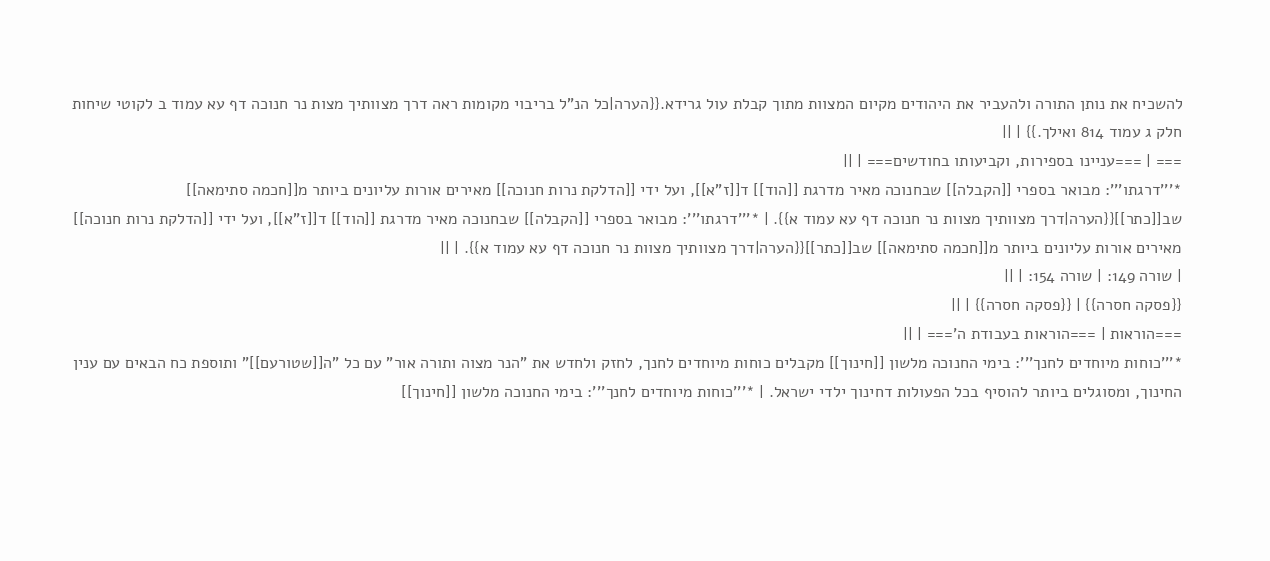להשכיח את נותן התורה ולהעביר את היהודים מקיום המצוות מתוך קבלת עול גרידא.{{הערה|כל הנ"ל בריבוי מקומות ראה דרך מצוותיך מצות נר חנוכה דף עא עמוד ב לקוטי שיחות חלק ג עמוד 814 ואילך.}} | ||
=== | ===עניינו בספירות, וקביעותו בחודשים=== | ||
*'''דרגתו''': מבואר בספרי [[הקבלה]] שבחנוכה מאיר מדרגת [[הוד]] ד[[ז"א]], ועל ידי [[הדלקת נרות חנוכה]] מאירים אורות עליונים ביותר מ[[חכמה סתימאה]] שב[[כתר]]{{הערה|דרך מצוותיך מצוות נר חנוכה דף עא עמוד א}}. | *'''דרגתו''': מבואר בספרי [[הקבלה]] שבחנוכה מאיר מדרגת [[הוד]] ד[[ז"א]], ועל ידי [[הדלקת נרות חנוכה]] מאירים אורות עליונים ביותר מ[[חכמה סתימאה]] שב[[כתר]]{{הערה|דרך מצוותיך מצוות נר חנוכה דף עא עמוד א}}. | ||
| שורה 149: | שורה 154: | ||
{{פסקה חסרה}} | {{פסקה חסרה}} | ||
===הוראות | ===הוראות בעבודת ה'=== | ||
*'''כוחות מיוחדים לחנך''': בימי החנוכה מלשון [[חינוך]] מקבלים כוחות מיוחדים לחנך, לחזק ולחדש את "הנר מצוה ותורה אור" עם כל "ה[[שטורעם]]" ותוספת כח הבאים עם ענין החינוך, ומסוגלים ביותר להוסיף בכל הפעולות דחינוך ילדי ישראל. | *'''כוחות מיוחדים לחנך''': בימי החנוכה מלשון [[חינוך]]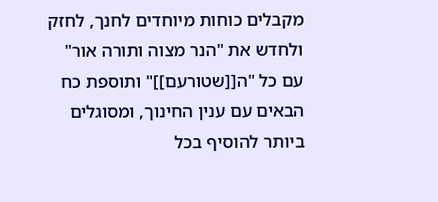מקבלים כוחות מיוחדים לחנך, לחזק ולחדש את "הנר מצוה ותורה אור" עם כל "ה[[שטורעם]]" ותוספת כח הבאים עם ענין החינוך, ומסוגלים ביותר להוסיף בכל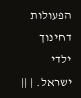הפעולות דחינוך ילדי ישראל. | ||